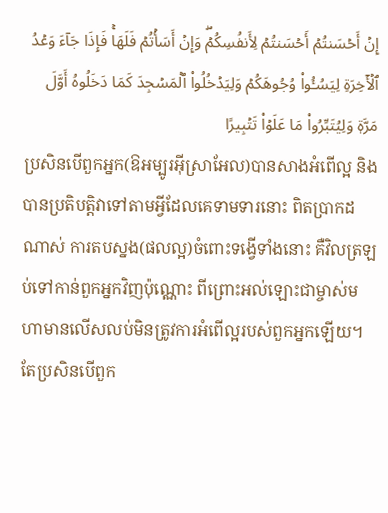إِنۡ أَحۡسَنتُمۡ أَحۡسَنتُمۡ لِأَنفُسِكُمۡۖ وَإِنۡ أَسَأۡتُمۡ فَلَهَاۚ فَإِذَا جَآءَ وَعۡدُ ٱلۡأٓخِرَةِ لِيَسُـُٔواْ وُجُوهَكُمۡ وَلِيَدۡخُلُواْ ٱلۡمَسۡجِدَ كَمَا دَخَلُوهُ أَوَّلَ مَرَّةٖ وَلِيُتَبِّرُواْ مَا عَلَوۡاْ تَتۡبِيرًا
ប្រសិនបើពួកអ្នក(ឱអម្បូរអ៊ីស្រាអែល)បានសាងអំពើល្អ និងបានប្រតិបត្តិវាទៅតាមអ្វីដែលគេទាមទារនោះ ពិតប្រាកដណាស់ ការតបស្នង(ផលល្អ)ចំពោះទង្វើទាំងនោះ គឺវិលត្រឡប់ទៅកាន់ពួកអ្នកវិញប៉ុណ្ណោះ ពីព្រោះអល់ឡោះជាម្ចាស់មហាមានលើសលប់មិនត្រូវការអំពើល្អរបស់ពួកអ្នកឡើយ។ តែប្រសិនបើពួក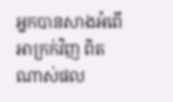អ្នកបានសាងអំពើអាក្រក់វិញ ពិតណាស់ផល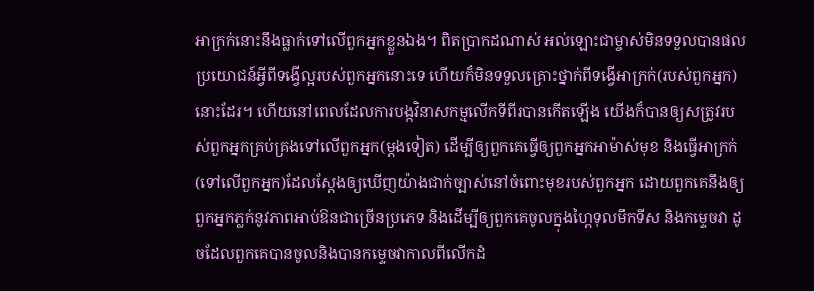អាក្រក់នោះនឹងធ្លាក់ទៅលើពួកអ្នកខ្លួនឯង។ ពិតប្រាកដណាស់ អល់ឡោះជាម្ចាស់មិនទទួលបានផលប្រយោជន៍អ្វីពីទង្វើល្អរបស់ពួកអ្នកនោះទេ ហើយក៏មិនទទួលគ្រោះថ្នាក់ពីទង្វើអាក្រក់(របស់ពួកអ្នក)នោះដែរ។ ហើយនៅពេលដែលការបង្កវិនាសកម្មលើកទីពីរបានកើតឡើង យើងក៏បានឲ្យសត្រូវរបស់ពួកអ្នកគ្រប់គ្រងទៅលើពួកអ្នក(ម្តងទៀត) ដើម្បីឲ្យពួកគេធ្វើឲ្យពួកអ្នកអាម៉ាស់មុខ និងធ្វើអាក្រក់(ទៅលើពួកអ្នក)ដែលស្ដែងឲ្យឃើញយ៉ាងជាក់ច្បាស់នៅចំពោះមុខរបស់ពួកអ្នក ដោយពួកគេនឹងឲ្យពួកអ្នកភ្លក់នូវភាពអាប់ឱនជាច្រើនប្រភេទ និងដើម្បីឲ្យពួកគេចូលក្នុងហ្ពៃទុលមឹកទីស និងកម្ទេចវា ដូចដែលពួកគេបានចូលនិងបានកម្ទេចវាកាលពីលើកដំ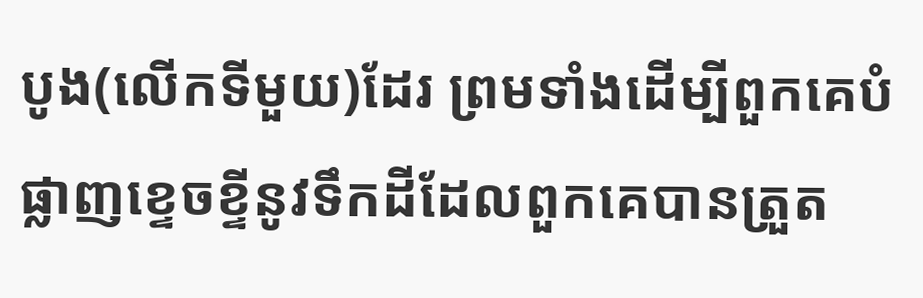បូង(លើកទីមួយ)ដែរ ព្រមទាំងដើម្បីពួកគេបំផ្លាញខ្ទេចខ្ទីនូវទឹកដីដែលពួកគេបានត្រួត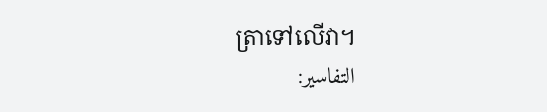ត្រាទៅលើវា។
التفاسير: